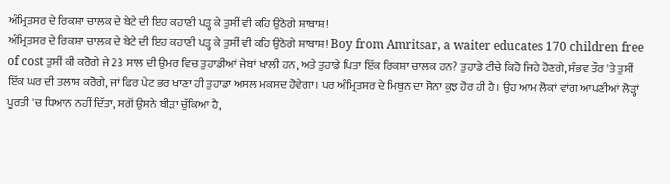ਅੰਮ੍ਰਿਤਸਰ ਦੇ ਰਿਕਸ਼ਾ ਚਾਲਕ ਦੇ ਬੇਟੇ ਦੀ ਇਹ ਕਹਾਣੀ ਪੜ੍ਹ ਕੇ ਤੁਸੀਂ ਵੀ ਕਹਿ ਉਠੋਗੇ ਸ਼ਾਬਾਸ਼!
ਅੰਮ੍ਰਿਤਸਰ ਦੇ ਰਿਕਸ਼ਾ ਚਾਲਕ ਦੇ ਬੇਟੇ ਦੀ ਇਹ ਕਹਾਣੀ ਪੜ੍ਹ ਕੇ ਤੁਸੀਂ ਵੀ ਕਹਿ ਉਠੋਗੇ ਸ਼ਾਬਾਸ਼! Boy from Amritsar, a waiter educates 170 children free of cost ਤੁਸੀਂ ਕੀ ਕਰੋਗੇ ਜੇ 23 ਸਾਲ ਦੀ ਉਮਰ ਵਿਚ ਤੁਹਾਡੀਆਂ ਜੇਬਾਂ ਖਾਲੀ ਹਨ, ਅਤੇ ਤੁਹਾਡੇ ਪਿਤਾ ਇੱਕ ਰਿਕਸ਼ਾ ਚਾਲਕ ਹਨ? ਤੁਹਾਡੇ ਟੀਚੇ ਕਿਹੋ ਜਿਹੇ ਹੋਣਗੇ, ਸੰਭਵ ਤੌਰ 'ਤੇ ਤੁਸੀਂ ਇੱਕ ਘਰ ਦੀ ਤਲਾਸ਼ ਕਰੋਗੇ, ਜਾਂ ਫਿਰ ਪੇਟ ਭਰ ਖਾਣਾ ਹੀ ਤੁਹਾਡਾ ਅਸਲ ਮਕਸਦ ਹੋਵੇਗਾ। ਪਰ ਅੰਮ੍ਰਿਤਸਰ ਦੇ ਮਿਥੁਨ ਦਾ ਸੋਨਾ ਕੁਝ ਹੋਰ ਹੀ ਹੈ। ਉਹ ਆਮ ਲੋਕਾਂ ਵਾਂਗ ਆਪਣੀਆਂ ਲੋੜ੍ਹਾਂ ਪੂਰਤੀ 'ਚ ਧਿਆਨ ਨਹੀਂ ਦਿੱਤਾ, ਸਗੋਂ ਉਸਨੇ ਬੀੜਾ ਚੁੱਕਿਆ ਹੈ,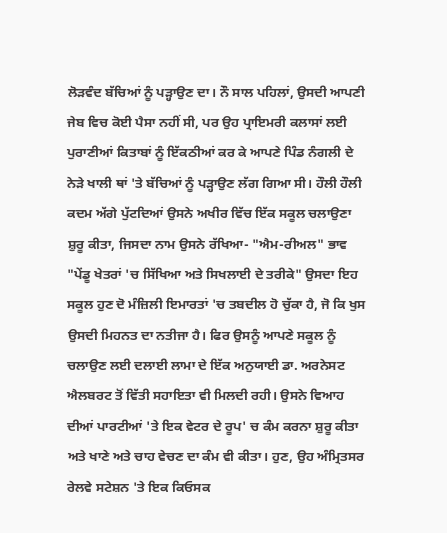ਲੋੜਵੰਦ ਬੱਚਿਆਂ ਨੂੰ ਪੜ੍ਹਾਉਣ ਦਾ। ਨੌ ਸਾਲ ਪਹਿਲਾਂ, ਉਸਦੀ ਆਪਣੀ ਜੇਬ ਵਿਚ ਕੋਈ ਪੈਸਾ ਨਹੀਂ ਸੀ, ਪਰ ਉਹ ਪ੍ਰਾਇਮਰੀ ਕਲਾਸਾਂ ਲਈ ਪੁਰਾਣੀਆਂ ਕਿਤਾਬਾਂ ਨੂੰ ਇੱਕਠੀਆਂ ਕਰ ਕੇ ਆਪਣੇ ਪਿੰਡ ਨੰਗਲੀ ਦੇ ਨੇੜੇ ਖਾਲੀ ਥਾਂ 'ਤੇ ਬੱਚਿਆਂ ਨੂੰ ਪੜ੍ਹਾਉਣ ਲੱਗ ਗਿਆ ਸੀ। ਹੌਲੀ ਹੌਲੀ ਕਦਮ ਅੱਗੇ ਪੁੱਟਦਿਆਂ ਉਸਨੇ ਅਖੀਰ ਵਿੱਚ ਇੱਕ ਸਕੂਲ ਚਲਾਉਣਾ ਸ਼ੁਰੂ ਕੀਤਾ, ਜਿਸਦਾ ਨਾਮ ਉਸਨੇ ਰੱਖਿਆ- "ਐਮ-ਰੀਅਲ" ਭਾਵ "ਪੇਂਡੂ ਖੇਤਰਾਂ 'ਚ ਸਿੱਖਿਆ ਅਤੇ ਸਿਖਲਾਈ ਦੇ ਤਰੀਕੇ" ਉਸਦਾ ਇਹ ਸਕੂਲ ਹੁਣ ਦੋ ਮੰਜ਼ਿਲੀ ਇਮਾਰਤਾਂ 'ਚ ਤਬਦੀਲ ਹੋ ਚੁੱਕਾ ਹੈ, ਜੋ ਕਿ ਖੁਸ ਉਸਦੀ ਮਿਹਨਤ ਦਾ ਨਤੀਜਾ ਹੈ। ਫਿਰ ਉਸਨੂੰ ਆਪਣੇ ਸਕੂਲ ਨੂੰ ਚਲਾਉਣ ਲਈ ਦਲਾਈ ਲਾਮਾ ਦੇ ਇੱਕ ਅਨੁਯਾਈ ਡਾ. ਅਰਨੇਸਟ ਐਲਬਰਟ ਤੋਂ ਵਿੱਤੀ ਸਹਾਇਤਾ ਵੀ ਮਿਲਦੀ ਰਹੀ। ਉਸਨੇ ਵਿਆਹ ਦੀਆਂ ਪਾਰਟੀਆਂ 'ਤੇ ਇਕ ਵੇਟਰ ਦੇ ਰੂਪ' ਚ ਕੰਮ ਕਰਨਾ ਸ਼ੁਰੂ ਕੀਤਾ ਅਤੇ ਖਾਣੇ ਅਤੇ ਚਾਹ ਵੇਚਣ ਦਾ ਕੰਮ ਵੀ ਕੀਤਾ। ਹੁਣ, ਉਹ ਅੰਮ੍ਰਿਤਸਰ ਰੇਲਵੇ ਸਟੇਸ਼ਨ 'ਤੇ ਇਕ ਕਿਓਸਕ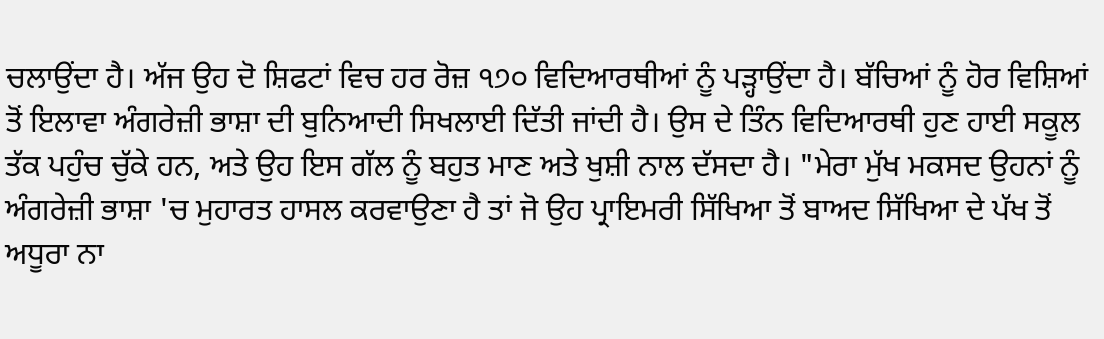ਚਲਾਉਂਦਾ ਹੈ। ਅੱਜ ਉਹ ਦੋ ਸ਼ਿਫਟਾਂ ਵਿਚ ਹਰ ਰੋਜ਼ ੧੭੦ ਵਿਦਿਆਰਥੀਆਂ ਨੂੰ ਪੜ੍ਹਾਉਂਦਾ ਹੈ। ਬੱਚਿਆਂ ਨੂੰ ਹੋਰ ਵਿਸ਼ਿਆਂ ਤੋਂ ਇਲਾਵਾ ਅੰਗਰੇਜ਼ੀ ਭਾਸ਼ਾ ਦੀ ਬੁਨਿਆਦੀ ਸਿਖਲਾਈ ਦਿੱਤੀ ਜਾਂਦੀ ਹੈ। ਉਸ ਦੇ ਤਿੰਨ ਵਿਦਿਆਰਥੀ ਹੁਣ ਹਾਈ ਸਕੂਲ ਤੱਕ ਪਹੁੰਚ ਚੁੱਕੇ ਹਨ, ਅਤੇ ਉਹ ਇਸ ਗੱਲ ਨੂੰ ਬਹੁਤ ਮਾਣ ਅਤੇ ਖੁਸ਼ੀ ਨਾਲ ਦੱਸਦਾ ਹੈ। "ਮੇਰਾ ਮੁੱਖ ਮਕਸਦ ਉਹਨਾਂ ਨੂੰ ਅੰਗਰੇਜ਼ੀ ਭਾਸ਼ਾ 'ਚ ਮੁਹਾਰਤ ਹਾਸਲ ਕਰਵਾਉਣਾ ਹੈ ਤਾਂ ਜੋ ਉਹ ਪ੍ਰਾਇਮਰੀ ਸਿੱਖਿਆ ਤੋਂ ਬਾਅਦ ਸਿੱਖਿਆ ਦੇ ਪੱਖ ਤੋਂ ਅਧੂਰਾ ਨਾ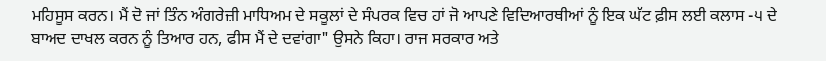ਮਹਿਸੂਸ ਕਰਨ। ਮੈਂ ਦੋ ਜਾਂ ਤਿੰਨ ਅੰਗਰੇਜ਼ੀ ਮਾਧਿਅਮ ਦੇ ਸਕੂਲਾਂ ਦੇ ਸੰਪਰਕ ਵਿਚ ਹਾਂ ਜੋ ਆਪਣੇ ਵਿਦਿਆਰਥੀਆਂ ਨੂੰ ਇਕ ਘੱਟ ਫ਼ੀਸ ਲਈ ਕਲਾਸ -੫ ਦੇ ਬਾਅਦ ਦਾਖਲ ਕਰਨ ਨੂੰ ਤਿਆਰ ਹਨ, ਫੀਸ ਮੈਂ ਦੇ ਦਵਾਂਗਾ" ਉਸਨੇ ਕਿਹਾ। ਰਾਜ ਸਰਕਾਰ ਅਤੇ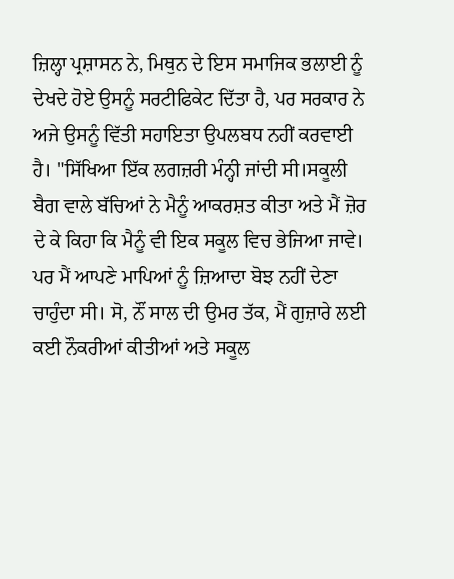ਜ਼ਿਲ੍ਹਾ ਪ੍ਰਸ਼ਾਸਨ ਨੇ, ਮਿਥੁਨ ਦੇ ਇਸ ਸਮਾਜਿਕ ਭਲਾਈ ਨੂੰ ਦੇਖਦੇ ਹੋਏ ਉਸਨੂੰ ਸਰਟੀਫਿਕੇਟ ਦਿੱਤਾ ਹੈ, ਪਰ ਸਰਕਾਰ ਨੇ ਅਜੇ ਉਸਨੂੰ ਵਿੱਤੀ ਸਹਾਇਤਾ ਉਪਲਬਧ ਨਹੀਂ ਕਰਵਾਈ ਹੈ। "ਸਿੱਖਿਆ ਇੱਕ ਲਗਜ਼ਰੀ ਮੰਨ੍ਹੀ ਜਾਂਦੀ ਸੀ।ਸਕੂਲੀ ਬੈਗ ਵਾਲੇ ਬੱਚਿਆਂ ਨੇ ਮੈਨੂੰ ਆਕਰਸ਼ਤ ਕੀਤਾ ਅਤੇ ਮੈਂ ਜ਼ੋਰ ਦੇ ਕੇ ਕਿਹਾ ਕਿ ਮੈਨੂੰ ਵੀ ਇਕ ਸਕੂਲ ਵਿਚ ਭੇਜਿਆ ਜਾਵੇ। ਪਰ ਮੈਂ ਆਪਣੇ ਮਾਪਿਆਂ ਨੂੰ ਜ਼ਿਆਦਾ ਬੋਝ ਨਹੀਂ ਦੇਣਾ ਚਾਹੁੰਦਾ ਸੀ। ਸੋ, ਨੌਂ ਸਾਲ ਦੀ ਉਮਰ ਤੱਕ, ਮੈਂ ਗੁਜ਼ਾਰੇ ਲਈ ਕਈ ਨੌਕਰੀਆਂ ਕੀਤੀਆਂ ਅਤੇ ਸਕੂਲ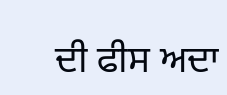ਦੀ ਫੀਸ ਅਦਾ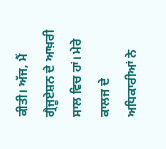ਕੀਤੀ। ਅੱਜ, ਮੈਂ ਗ੍ਰੈਜੂਏਸ਼ਨ ਦੇ ਆਖ਼ਰੀ ਸਾਲ ਵਿਚ ਹਾਂ। ਮੇਰੇ ਕਾਲਜ ਦੇ ਅਧਿਕਾਰੀਆਂ ਨੇ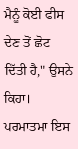ਮੈਨੂੰ ਕੋਈ ਫੀਸ ਦੇਣ ਤੋਂ ਛੋਟ ਦਿੱਤੀ ਹੈ," ਉਸਨੇ ਕਿਹਾ। ਪਰਮਾਤਮਾ ਇਸ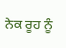ਨੇਕ ਰੂਹ ਨੂੰ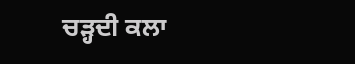ਚੜ੍ਹਦੀ ਕਲਾ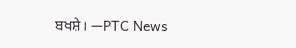ਬਖਸ਼ੇ। —PTC News